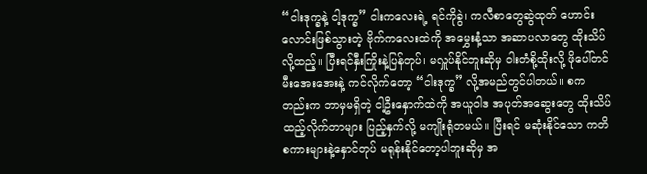“ငါးဒုက္ခနဲ့ ငါ့ဒုက္ခ” ငါးကလေးရဲ့ ရင်ကိုခွဲ၊ ကလီစာတွေဆွဲထုတ် ဟောင်းလောင်းဖြစ်သွားတဲ့ ဗိုက်ကလေးထဲကို အမွှေးနံ့သာ အဆာပလာတွေ ထိုးသိပ်လို့ထည့်။ ပြီးရင်နှီးကြိုးနဲ့ပြန်တုပ်၊ မလှူပ်နိုင်ဘူးဆိုမှ ဝါးတံစို့ထိုးလို့ ဖိုပေါ်တင် မီးအေးအေးနဲ့ ကင်လိုက်တော့ “ငါးဒုက္ခ” လို့အမည်တွင်ပါတယ်။ စကတည်းက ဘာမှမရှိတဲ့ ငါ့ဦးနှောက်ထဲကို အယူဝါဒ အပုတ်အဆွေးတွေ ထိုးသိပ်ထည့်လိုက်တာများ ပြည့်နှက်လို့ မကျိုးရုံတမယ်။ ပြီးရင် မဆုံးနိုင်သော ကတိစကားများနဲ့နှောင်တုပ် မရုန်းနိုင်တော့ပါဘူးဆိုမှ အ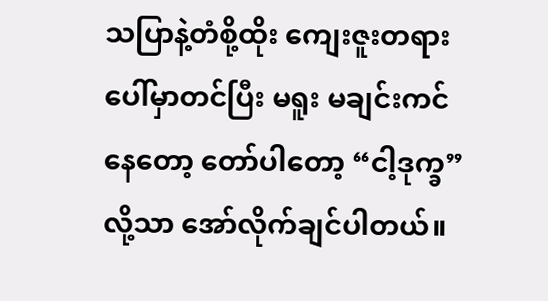သပြာနဲ့တံစို့ထိုး ကျေးဇူးတရားပေါ်မှာတင်ပြီး မရူး မချင်းကင်နေတော့ တော်ပါတော့ “ငါ့ဒုက္ခ” လို့သာ အော်လိုက်ချင်ပါတယ်။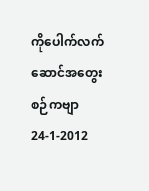ကိုပေါက်လက်ဆောင်အတွေးစဉ်ကဗျာ 24-1-2012